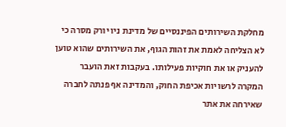מחלקת השירותים הפיננסיים של מדינת ניו יורק מסרה כי לא הצליחה לאמת את זהות הגוף, את השירותים שהוא טוען להעניק או את חוקיות פעילותו. בעקבות זאת הועבר המקרה לרשויות אכיפת החוק, והמדינה אף פנתה לחברה שאירחה את אתר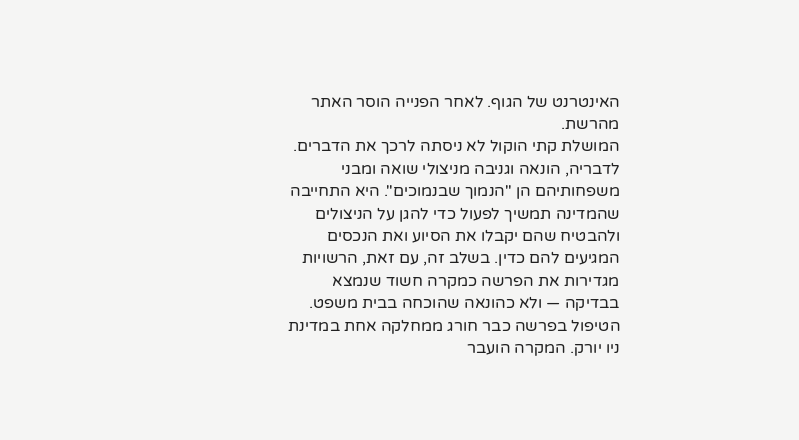האינטרנט של הגוף. לאחר הפנייה הוסר האתר מהרשת.
המושלת קתי הוקול לא ניסתה לרכך את הדברים. לדבריה, הונאה וגניבה מניצולי שואה ומבני משפחותיהם הן "הנמוך שבנמוכים". היא התחייבה שהמדינה תמשיך לפעול כדי להגן על הניצולים ולהבטיח שהם יקבלו את הסיוע ואת הנכסים המגיעים להם כדין. בשלב זה, עם זאת, הרשויות מגדירות את הפרשה כמקרה חשוד שנמצא בבדיקה — ולא כהונאה שהוכחה בבית משפט.
הטיפול בפרשה כבר חורג ממחלקה אחת במדינת ניו יורק. המקרה הועבר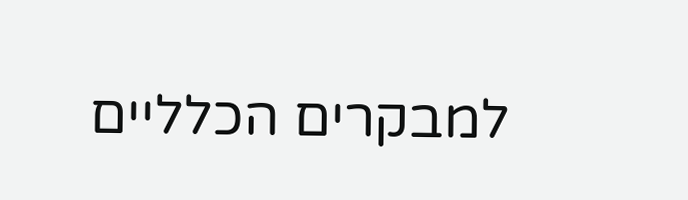למבקרים הכלליים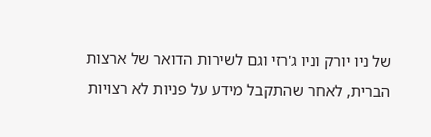של ניו יורק וניו ג'רזי וגם לשירות הדואר של ארצות הברית, לאחר שהתקבל מידע על פניות לא רצויות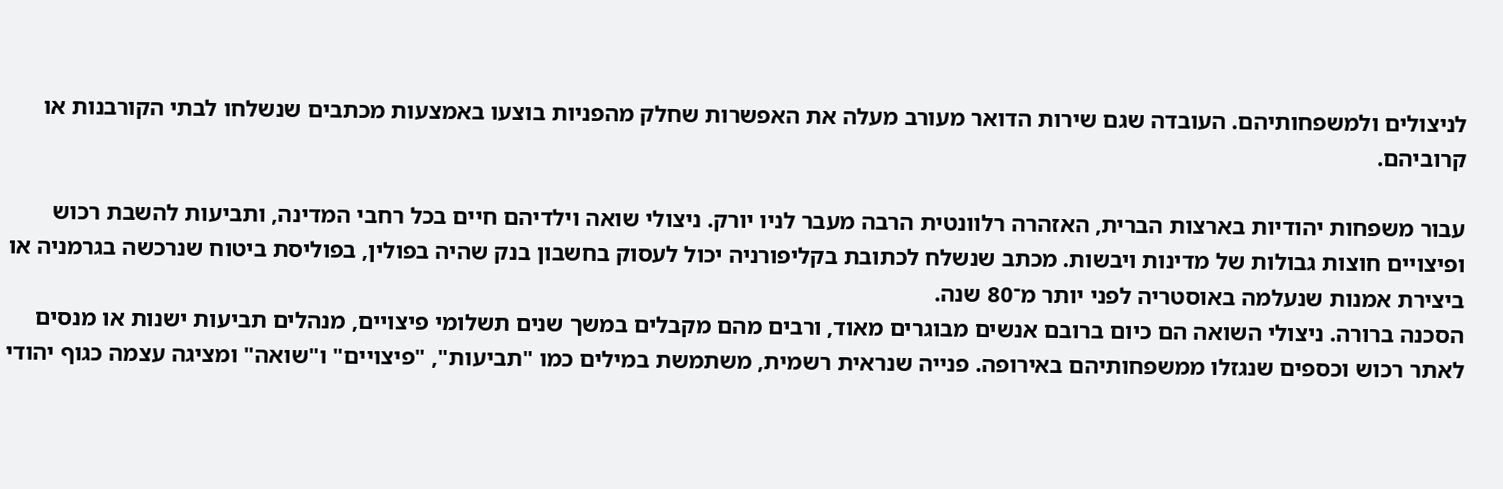לניצולים ולמשפחותיהם. העובדה שגם שירות הדואר מעורב מעלה את האפשרות שחלק מהפניות בוצעו באמצעות מכתבים שנשלחו לבתי הקורבנות או קרוביהם.

עבור משפחות יהודיות בארצות הברית, האזהרה רלוונטית הרבה מעבר לניו יורק. ניצולי שואה וילדיהם חיים בכל רחבי המדינה, ותביעות להשבת רכוש ופיצויים חוצות גבולות של מדינות ויבשות. מכתב שנשלח לכתובת בקליפורניה יכול לעסוק בחשבון בנק שהיה בפולין, בפוליסת ביטוח שנרכשה בגרמניה או ביצירת אמנות שנעלמה באוסטריה לפני יותר מ־80 שנה.
הסכנה ברורה. ניצולי השואה הם כיום ברובם אנשים מבוגרים מאוד, ורבים מהם מקבלים במשך שנים תשלומי פיצויים, מנהלים תביעות ישנות או מנסים לאתר רכוש וכספים שנגזלו ממשפחותיהם באירופה. פנייה שנראית רשמית, משתמשת במילים כמו "תביעות", "פיצויים" ו"שואה" ומציגה עצמה כגוף יהודי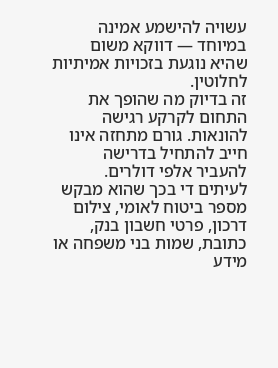עשויה להישמע אמינה במיוחד — דווקא משום שהיא נוגעת בזכויות אמיתיות לחלוטין.
זה בדיוק מה שהופך את התחום לקרקע רגישה להונאות. גורם מתחזה אינו חייב להתחיל בדרישה להעביר אלפי דולרים. לעיתים די בכך שהוא מבקש מספר ביטוח לאומי, צילום דרכון, פרטי חשבון בנק, כתובת, שמות בני משפחה או מידע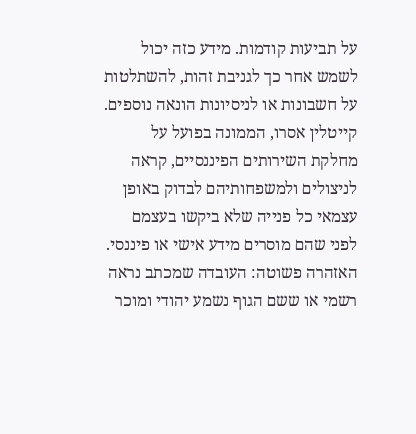על תביעות קודמות. מידע כזה יכול לשמש אחר כך לגניבת זהות, להשתלטות על חשבונות או לניסיונות הונאה נוספים.
קייטלין אסרו, הממונה בפועל על מחלקת השירותים הפיננסיים, קראה לניצולים ולמשפחותיהם לבדוק באופן עצמאי כל פנייה שלא ביקשו בעצמם לפני שהם מוסרים מידע אישי או פיננסי. האזהרה פשוטה: העובדה שמכתב נראה רשמי או ששם הגוף נשמע יהודי ומוכר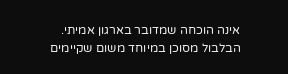אינה הוכחה שמדובר בארגון אמיתי.
הבלבול מסוכן במיוחד משום שקיימים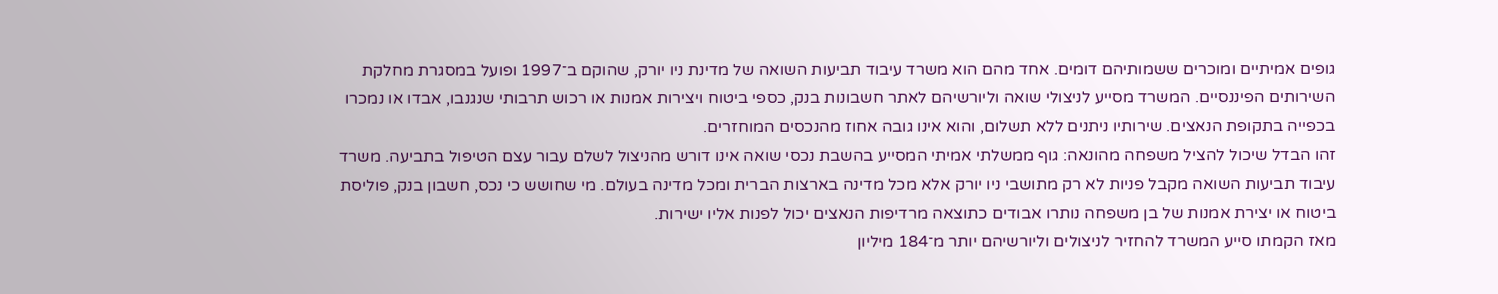גופים אמיתיים ומוכרים ששמותיהם דומים. אחד מהם הוא משרד עיבוד תביעות השואה של מדינת ניו יורק, שהוקם ב־1997 ופועל במסגרת מחלקת השירותים הפיננסיים. המשרד מסייע לניצולי שואה וליורשיהם לאתר חשבונות בנק, כספי ביטוח ויצירות אמנות או רכוש תרבותי שנגנבו, אבדו או נמכרו בכפייה בתקופת הנאצים. שירותיו ניתנים ללא תשלום, והוא אינו גובה אחוז מהנכסים המוחזרים.
זהו הבדל שיכול להציל משפחה מהונאה: גוף ממשלתי אמיתי המסייע בהשבת נכסי שואה אינו דורש מהניצול לשלם עבור עצם הטיפול בתביעה. משרד עיבוד תביעות השואה מקבל פניות לא רק מתושבי ניו יורק אלא מכל מדינה בארצות הברית ומכל מדינה בעולם. מי שחושש כי נכס, חשבון בנק, פוליסת ביטוח או יצירת אמנות של בן משפחה נותרו אבודים כתוצאה מרדיפות הנאצים יכול לפנות אליו ישירות.
מאז הקמתו סייע המשרד להחזיר לניצולים וליורשיהם יותר מ־184 מיליון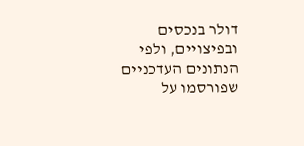דולר בנכסים ובפיצויים, ולפי הנתונים העדכניים שפורסמו על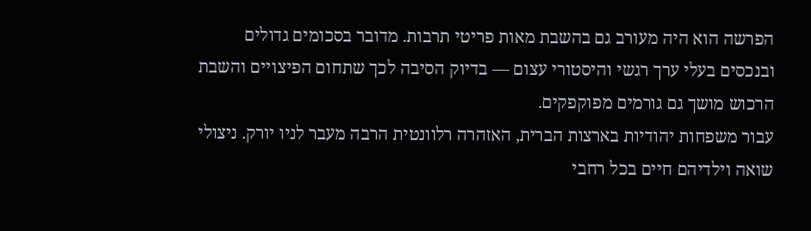הפרשה הוא היה מעורב גם בהשבת מאות פריטי תרבות. מדובר בסכומים גדולים ובנכסים בעלי ערך רגשי והיסטורי עצום — בדיוק הסיבה לכך שתחום הפיצויים והשבת הרכוש מושך גם גורמים מפוקפקים.
עבור משפחות יהודיות בארצות הברית, האזהרה רלוונטית הרבה מעבר לניו יורק. ניצולי שואה וילדיהם חיים בכל רחבי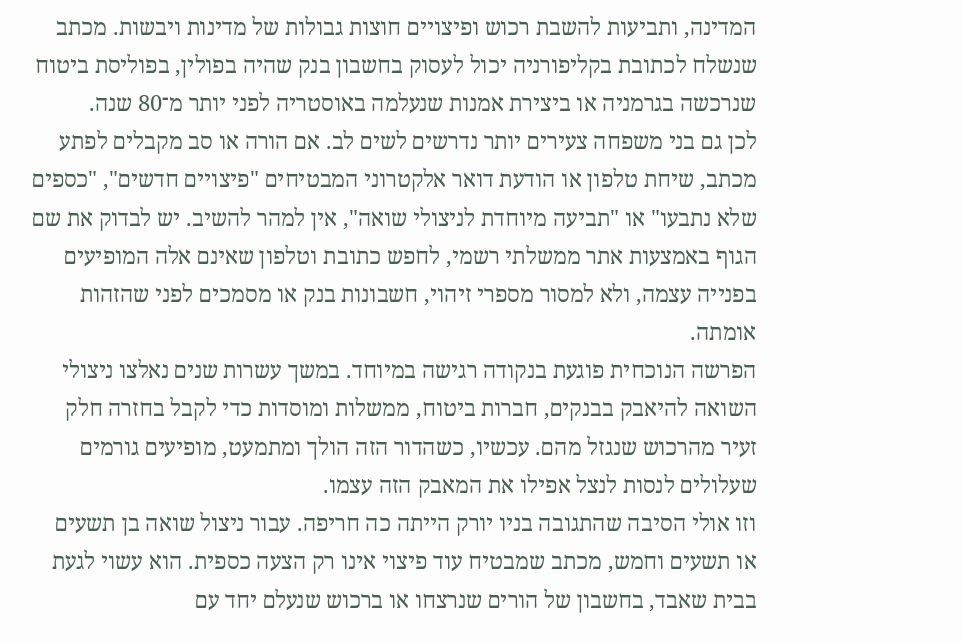המדינה, ותביעות להשבת רכוש ופיצויים חוצות גבולות של מדינות ויבשות. מכתב שנשלח לכתובת בקליפורניה יכול לעסוק בחשבון בנק שהיה בפולין, בפוליסת ביטוח שנרכשה בגרמניה או ביצירת אמנות שנעלמה באוסטריה לפני יותר מ־80 שנה.
לכן גם בני משפחה צעירים יותר נדרשים לשים לב. אם הורה או סב מקבלים לפתע מכתב, שיחת טלפון או הודעת דואר אלקטרוני המבטיחים "פיצויים חדשים", "כספים שלא נתבעו" או "תביעה מיוחדת לניצולי שואה", אין למהר להשיב. יש לבדוק את שם הגוף באמצעות אתר ממשלתי רשמי, לחפש כתובת וטלפון שאינם אלה המופיעים בפנייה עצמה, ולא למסור מספרי זיהוי, חשבונות בנק או מסמכים לפני שהזהות אומתה.
הפרשה הנוכחית פוגעת בנקודה רגישה במיוחד. במשך עשרות שנים נאלצו ניצולי השואה להיאבק בבנקים, חברות ביטוח, ממשלות ומוסדות כדי לקבל בחזרה חלק זעיר מהרכוש שנגזל מהם. עכשיו, כשהדור הזה הולך ומתמעט, מופיעים גורמים שעלולים לנסות לנצל אפילו את המאבק הזה עצמו.
וזו אולי הסיבה שהתגובה בניו יורק הייתה כה חריפה. עבור ניצול שואה בן תשעים או תשעים וחמש, מכתב שמבטיח עוד פיצוי אינו רק הצעה כספית. הוא עשוי לגעת בבית שאבד, בחשבון של הורים שנרצחו או ברכוש שנעלם יחד עם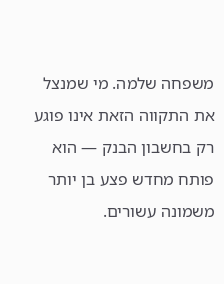משפחה שלמה. מי שמנצל את התקווה הזאת אינו פוגע רק בחשבון הבנק — הוא פותח מחדש פצע בן יותר משמונה עשורים.